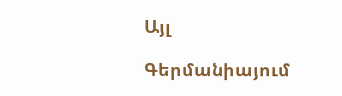Այլ

Գերմանիայում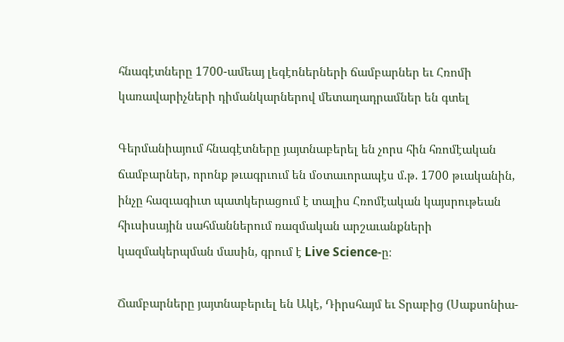հնագէտները 1700-ամեայ լեգէոներների ճամբարներ եւ Հռոմի կառավարիչների դիմանկարներով մետաղադրամներ են գտել

Գերմանիայում հնագէտները յայտնաբերել են չորս հին հռոմէական ճամբարներ, որոնք թւագրւում են մօտաւորապէս մ.թ. 1700 թւականին, ինչը հազւագիւտ պատկերացում է տալիս Հռոմէական կայսրութեան հիւսիսային սահմաններում ռազմական արշաւանքների կազմակերպման մասին, գրում է Live Science-ը։

Ճամբարները յայտնաբերւել են Ակէ, Դիրսհայմ եւ Տրաբից (Սաքսոնիա-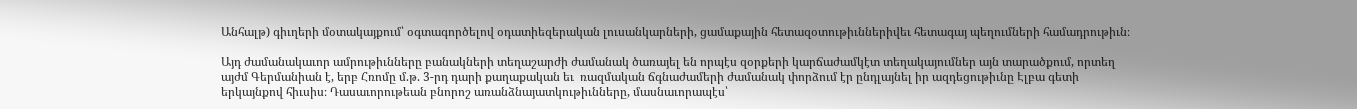Անհալթ) գիւղերի մօտակայքում՝ օգտագործելով օդատիեզերական լուսանկարների, ցամաքային հետազօտութիւններիվեւ հետագայ պեղումների համադրութիւն։

Այդ ժամանակաւոր ամրութիւնները բանակների տեղաշարժի ժամանակ ծառայել են որպէս զօրքերի կարճաժամկէտ տեղակայումներ այն տարածքում, որտեղ այժմ Գերմանիան է, երբ Հռոմը մ.թ. 3-րդ դարի քաղաքական եւ  ռազմական ճգնաժամերի ժամանակ փորձում էր ընդլայնել իր ազդեցութիւնը Էլբա գետի երկայնքով հիւսիս։ Դասաւորութեան բնորոշ առանձնայատկութիւնները, մասնաւորապէս՝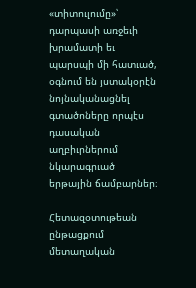«տիտուլումը»՝ դարպասի առջեւի խրամատի եւ պարսպի մի հատւած, օգնում են յստակօրէն նոյնականացնել գտածոները որպէս դասական աղբիւրներում նկարագրւած երթային ճամբարներ։

Հետազօտութեան ընթացքում մետաղական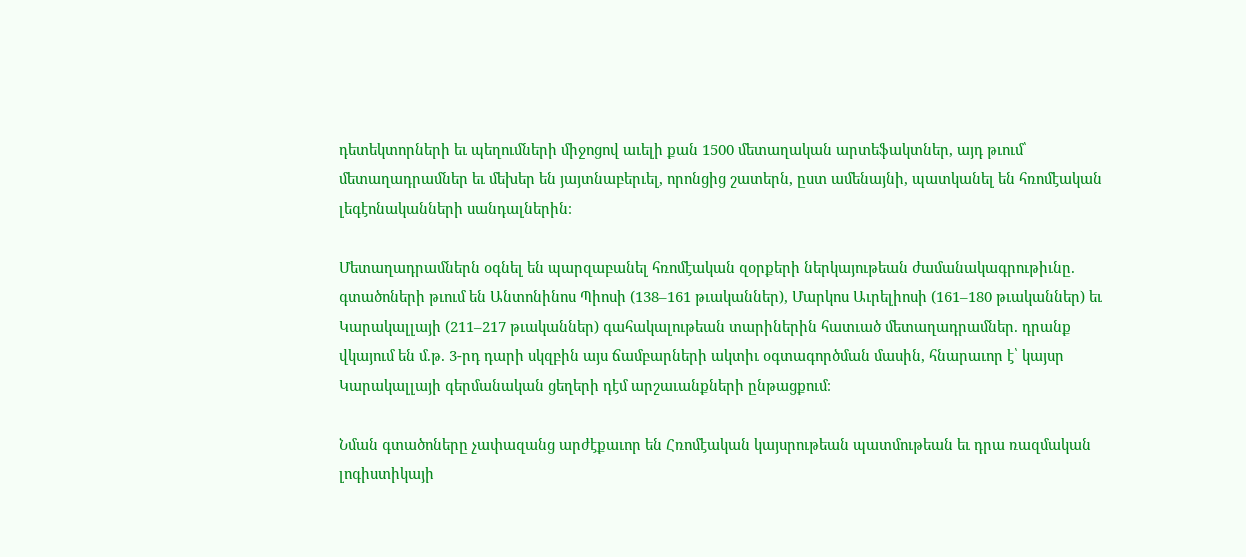դետեկտորների եւ պեղումների միջոցով աւելի քան 1500 մետաղական արտեֆակտներ, այդ թւում՝ մետաղադրամներ եւ մեխեր են յայտնաբերւել, որոնցից շատերն, ըստ ամենայնի, պատկանել են հռոմէական լեգէոնականների սանդալներին։

Մետաղադրամներն օգնել են պարզաբանել հռոմէական զօրքերի ներկայութեան ժամանակագրութիւնը. գտածոների թւում են Անտոնինոս Պիոսի (138–161 թւականներ), Մարկոս Աւրելիոսի (161–180 թւականներ) եւ Կարակալլայի (211–217 թւականներ) գահակալութեան տարիներին հատւած մետաղադրամներ. դրանք վկայում են մ.թ. 3-րդ դարի սկզբին այս ճամբարների ակտիւ օգտագործման մասին, հնարաւոր է՝ կայսր Կարակալլայի գերմանական ցեղերի դէմ արշաւանքների ընթացքում։

Նման գտածոները չափազանց արժէքաւոր են Հռոմէական կայսրութեան պատմութեան եւ դրա ռազմական լոգիստիկայի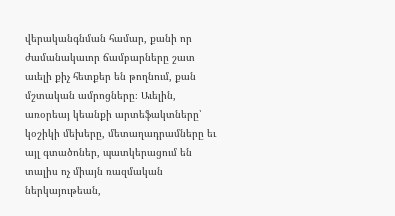վերականգնման համար, քանի որ ժամանակաւոր ճամբարները շատ աւելի քիչ հետքեր են թողնում, քան մշտական ամրոցները։ Աւելին, առօրեայ կեանքի արտեֆակտները՝ կօշիկի մեխերը, մետաղադրամները եւ այլ գտածոներ, պատկերացում են տալիս ոչ միայն ռազմական ներկայութեան,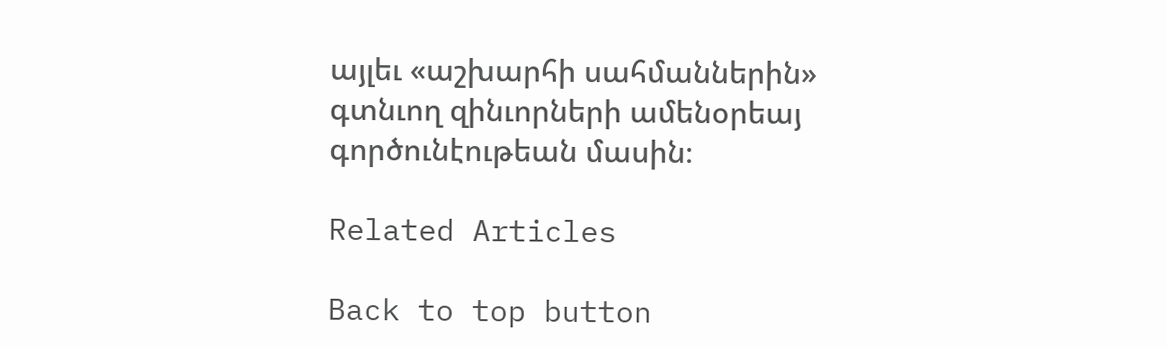այլեւ «աշխարհի սահմաններին» գտնւող զինւորների ամենօրեայ գործունէութեան մասին։

Related Articles

Back to top button